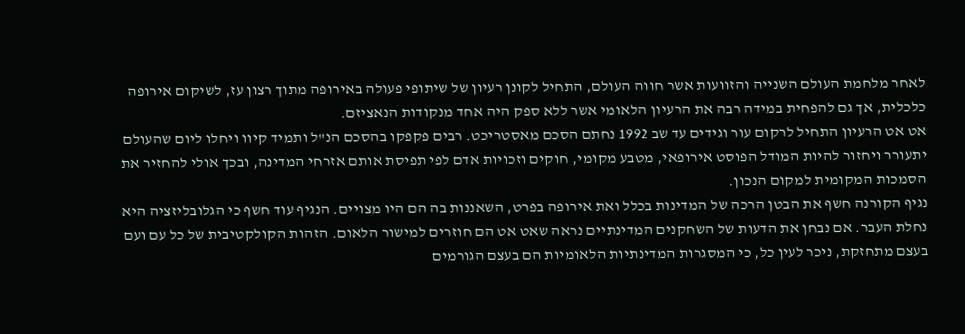לאחר מלחמת העולם השנייה והזוועות אשר חווה העולם, התחיל לקונן רעיון של שיתופי פעולה באירופה מתוך רצון עז, לשיקום אירופה כלכלית, אך גם להפחית במידה רבה את הרעיון הלאומי אשר ללא ספק היה אחד מנקודות הנאציזם.
אט אט הרעיון התחיל לרקום עור וגידים עד שב 1992 נחתם הסכם מאסטריכט. רבים פקפקו בהסכם הנ"ל ותמיד קיוו ויחלו ליום שהעולם יתעורר ויחזור להיות המודל הפוסט אירופאי, מטבע מקומי, חוקים וזכויות אדם לפי תפיסת אותם אזרחי המדינה, ובכך אולי להחזיר את הסמכות המקומית למקום הנכון.
נגיף הקורנה חשף את הבטן הרכה של המדינות בכלל ואת אירופה בפרט, השאננות בה הם היו מצויים. הנגיף עוד חשף כי הגלובליזציה היא נחלת העבר. אם נבחן את הדעות של השחקנים המדינתיים נראה שאט אט הם חוזרים למישור הלאום. הזהות הקולקטיבית של כל עם ועם בעצם מתחזקת, ניכר לעין כל, כי המסגרות המדינתיות הלאומיות הם בעצם הגורמים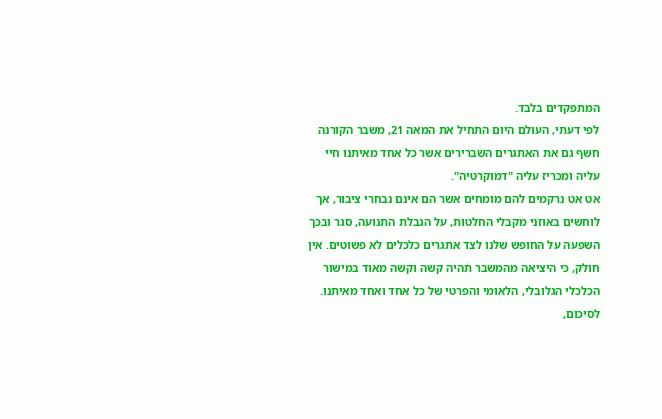המתפקדים בלבד.
לפי דעתי, העולם היום התחיל את המאה 21, משבר הקורנה חשף גם את האתגרים השברירים אשר כל אחד מאיתנו חיי עליה ומכריז עליה "דמוקרטיה".
אט אט נרקמים להם מומחים אשר הם אינם נבחרי ציבור, אך לוחשים באוזני מקבלי החלטות, על הגבלת התנועה, סגר ובכך השפעה על החופש שלנו לצד אתגרים כלכלים לא פשוטים. אין חולק, כי היציאה מהמשבר תהיה קשה וקשה מאוד במישור הכלכלי הגלובלי, הלאומי והפרטי של כל אחד ואחד מאיתנו.
לסיכום,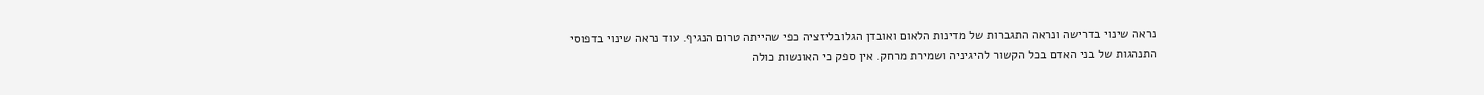נראה שינוי בדרישה ונראה התגברות של מדינות הלאום ואובדן הגלובליזציה כפי שהייתה טרום הנגיף. עוד נראה שינוי בדפוסי התנהגות של בני האדם בכל הקשור להיגיניה ושמירת מרחק. אין ספק כי האונשות כולה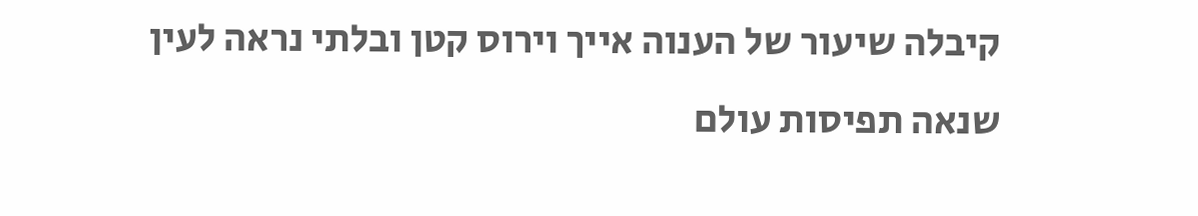קיבלה שיעור של הענוה אייך וירוס קטן ובלתי נראה לעין שנאה תפיסות עולם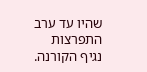שהיו עד ערב התפרצות נגיף הקורנה.